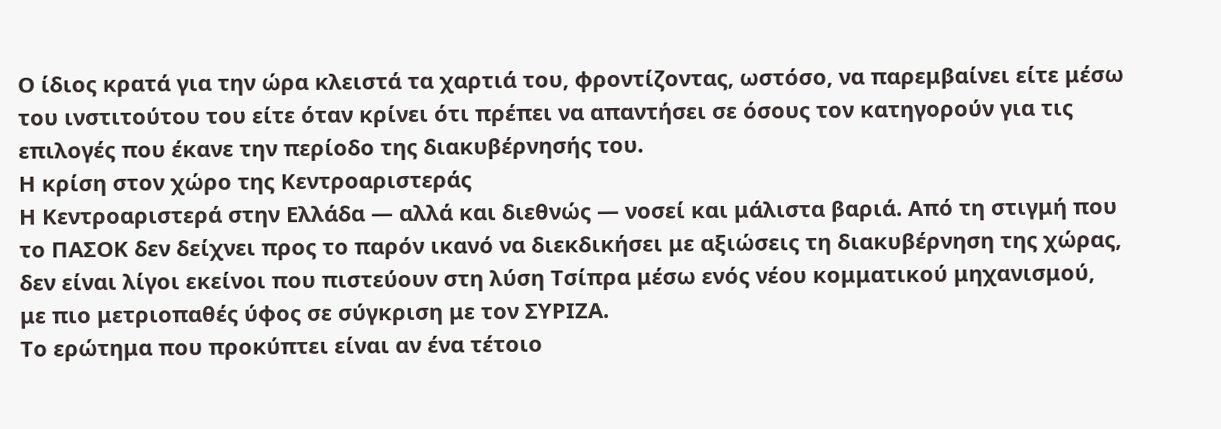Ο ίδιος κρατά για την ώρα κλειστά τα χαρτιά του, φροντίζοντας, ωστόσο, να παρεμβαίνει είτε μέσω του ινστιτούτου του είτε όταν κρίνει ότι πρέπει να απαντήσει σε όσους τον κατηγορούν για τις επιλογές που έκανε την περίοδο της διακυβέρνησής του.
Η κρίση στον χώρο της Κεντροαριστεράς
Η Κεντροαριστερά στην Ελλάδα — αλλά και διεθνώς — νοσεί και μάλιστα βαριά. Από τη στιγμή που το ΠΑΣΟΚ δεν δείχνει προς το παρόν ικανό να διεκδικήσει με αξιώσεις τη διακυβέρνηση της χώρας, δεν είναι λίγοι εκείνοι που πιστεύουν στη λύση Τσίπρα μέσω ενός νέου κομματικού μηχανισμού, με πιο μετριοπαθές ύφος σε σύγκριση με τον ΣΥΡΙΖΑ.
Το ερώτημα που προκύπτει είναι αν ένα τέτοιο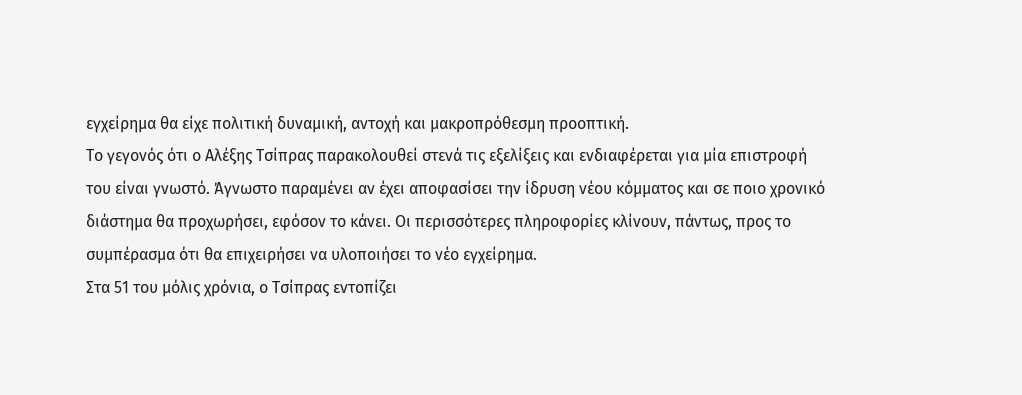εγχείρημα θα είχε πολιτική δυναμική, αντοχή και μακροπρόθεσμη προοπτική.
Το γεγονός ότι ο Αλέξης Τσίπρας παρακολουθεί στενά τις εξελίξεις και ενδιαφέρεται για μία επιστροφή του είναι γνωστό. Άγνωστο παραμένει αν έχει αποφασίσει την ίδρυση νέου κόμματος και σε ποιο χρονικό διάστημα θα προχωρήσει, εφόσον το κάνει. Οι περισσότερες πληροφορίες κλίνουν, πάντως, προς το συμπέρασμα ότι θα επιχειρήσει να υλοποιήσει το νέο εγχείρημα.
Στα 51 του μόλις χρόνια, ο Τσίπρας εντοπίζει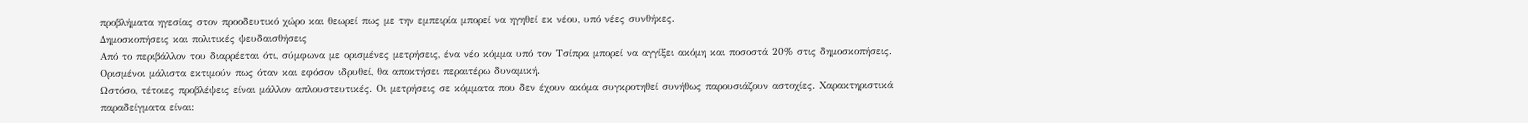προβλήματα ηγεσίας στον προοδευτικό χώρο και θεωρεί πως με την εμπειρία μπορεί να ηγηθεί εκ νέου, υπό νέες συνθήκες.
Δημοσκοπήσεις και πολιτικές ψευδαισθήσεις
Από το περιβάλλον του διαρρέεται ότι, σύμφωνα με ορισμένες μετρήσεις, ένα νέο κόμμα υπό τον Τσίπρα μπορεί να αγγίξει ακόμη και ποσοστά 20% στις δημοσκοπήσεις. Ορισμένοι μάλιστα εκτιμούν πως όταν και εφόσον ιδρυθεί, θα αποκτήσει περαιτέρω δυναμική.
Ωστόσο, τέτοιες προβλέψεις είναι μάλλον απλουστευτικές. Οι μετρήσεις σε κόμματα που δεν έχουν ακόμα συγκροτηθεί συνήθως παρουσιάζουν αστοχίες. Χαρακτηριστικά παραδείγματα είναι: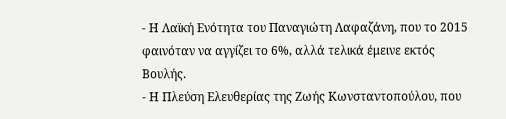- Η Λαϊκή Ενότητα του Παναγιώτη Λαφαζάνη, που το 2015 φαινόταν να αγγίζει το 6%, αλλά τελικά έμεινε εκτός Βουλής.
- Η Πλεύση Ελευθερίας της Ζωής Κωνσταντοπούλου, που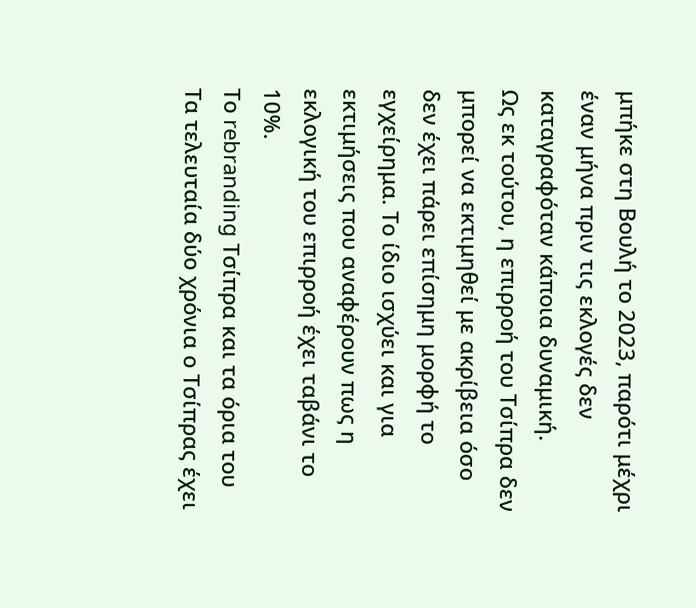μπήκε στη Βουλή το 2023, παρότι μέχρι έναν μήνα πριν τις εκλογές δεν καταγραφόταν κάποια δυναμική.
Ως εκ τούτου, η επιρροή του Τσίπρα δεν μπορεί να εκτιμηθεί με ακρίβεια όσο δεν έχει πάρει επίσημη μορφή το εγχείρημα. Το ίδιο ισχύει και για εκτιμήσεις που αναφέρουν πως η εκλογική του επιρροή έχει ταβάνι το 10%.
Το rebranding Τσίπρα και τα όρια του
Τα τελευταία δύο χρόνια ο Τσίπρας έχει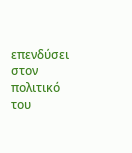επενδύσει στον πολιτικό του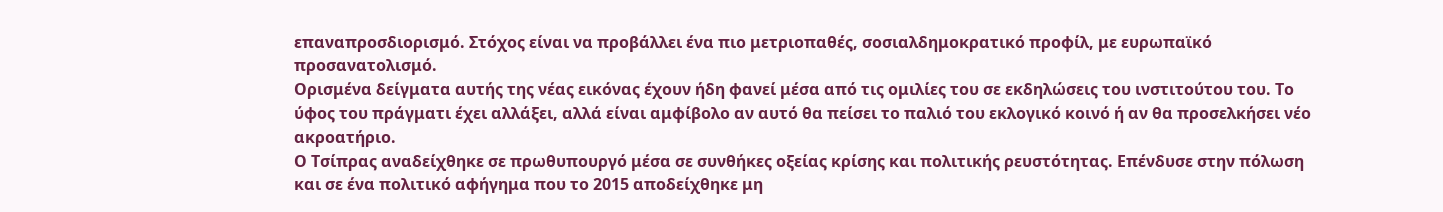επαναπροσδιορισμό. Στόχος είναι να προβάλλει ένα πιο μετριοπαθές, σοσιαλδημοκρατικό προφίλ, με ευρωπαϊκό προσανατολισμό.
Ορισμένα δείγματα αυτής της νέας εικόνας έχουν ήδη φανεί μέσα από τις ομιλίες του σε εκδηλώσεις του ινστιτούτου του. Το ύφος του πράγματι έχει αλλάξει, αλλά είναι αμφίβολο αν αυτό θα πείσει το παλιό του εκλογικό κοινό ή αν θα προσελκήσει νέο ακροατήριο.
Ο Τσίπρας αναδείχθηκε σε πρωθυπουργό μέσα σε συνθήκες οξείας κρίσης και πολιτικής ρευστότητας. Επένδυσε στην πόλωση και σε ένα πολιτικό αφήγημα που το 2015 αποδείχθηκε μη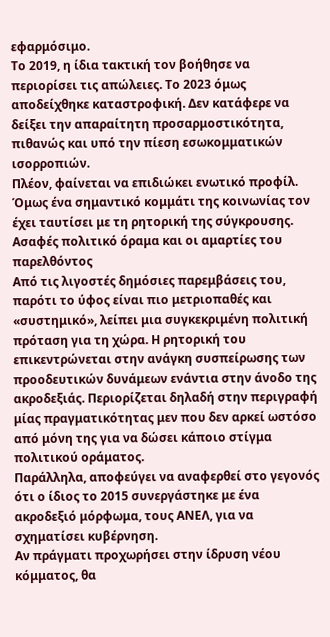εφαρμόσιμο.
Το 2019, η ίδια τακτική τον βοήθησε να περιορίσει τις απώλειες. Το 2023 όμως αποδείχθηκε καταστροφική. Δεν κατάφερε να δείξει την απαραίτητη προσαρμοστικότητα, πιθανώς και υπό την πίεση εσωκομματικών ισορροπιών.
Πλέον, φαίνεται να επιδιώκει ενωτικό προφίλ. Όμως ένα σημαντικό κομμάτι της κοινωνίας τον έχει ταυτίσει με τη ρητορική της σύγκρουσης.
Ασαφές πολιτικό όραμα και οι αμαρτίες του παρελθόντος
Από τις λιγοστές δημόσιες παρεμβάσεις του, παρότι το ύφος είναι πιο μετριοπαθές και «συστημικό», λείπει μια συγκεκριμένη πολιτική πρόταση για τη χώρα. Η ρητορική του επικεντρώνεται στην ανάγκη συσπείρωσης των προοδευτικών δυνάμεων ενάντια στην άνοδο της ακροδεξιάς. Περιορίζεται δηλαδή στην περιγραφή μίας πραγματικότητας μεν που δεν αρκεί ωστόσο από μόνη της για να δώσει κάποιο στίγμα πολιτικού οράματος.
Παράλληλα, αποφεύγει να αναφερθεί στο γεγονός ότι ο ίδιος το 2015 συνεργάστηκε με ένα ακροδεξιό μόρφωμα, τους ΑΝΕΛ, για να σχηματίσει κυβέρνηση.
Αν πράγματι προχωρήσει στην ίδρυση νέου κόμματος, θα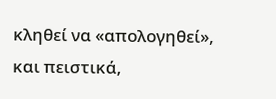κληθεί να «απολογηθεί», και πειστικά,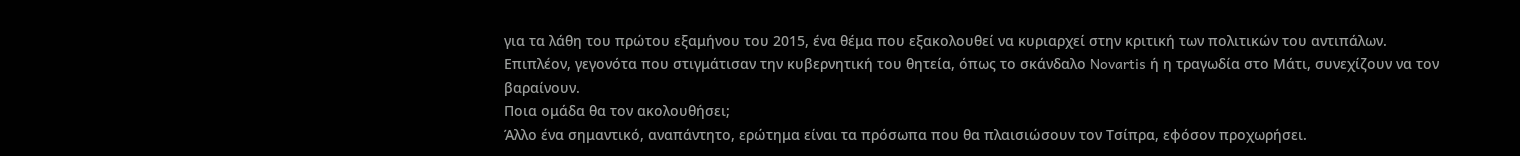για τα λάθη του πρώτου εξαμήνου του 2015, ένα θέμα που εξακολουθεί να κυριαρχεί στην κριτική των πολιτικών του αντιπάλων.
Επιπλέον, γεγονότα που στιγμάτισαν την κυβερνητική του θητεία, όπως το σκάνδαλο Novartis ή η τραγωδία στο Μάτι, συνεχίζουν να τον βαραίνουν.
Ποια ομάδα θα τον ακολουθήσει;
Άλλο ένα σημαντικό, αναπάντητο, ερώτημα είναι τα πρόσωπα που θα πλαισιώσουν τον Τσίπρα, εφόσον προχωρήσει.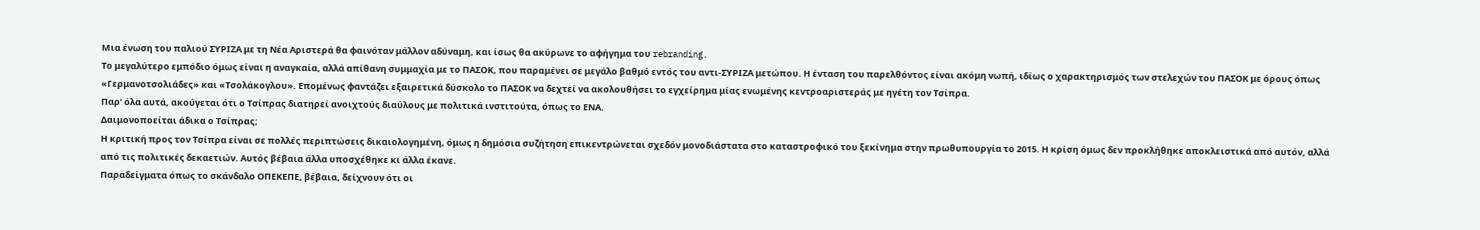Μια ένωση του παλιού ΣΥΡΙΖΑ με τη Νέα Αριστερά θα φαινόταν μάλλον αδύναμη, και ίσως θα ακύρωνε το αφήγημα του rebranding.
Το μεγαλύτερο εμπόδιο όμως είναι η αναγκαία, αλλά απίθανη συμμαχία με το ΠΑΣΟΚ, που παραμένει σε μεγάλο βαθμό εντός του αντι-ΣΥΡΙΖΑ μετώπου. Η ένταση του παρελθόντος είναι ακόμη νωπή, ιδίως ο χαρακτηρισμός των στελεχών του ΠΑΣΟΚ με όρους όπως «Γερμανοτσολιάδες» και «Τσολάκογλου». Επομένως φαντάζει εξαιρετικά δύσκολο το ΠΑΣΟΚ να δεχτεί να ακολουθήσει το εγχείρημα μίας ενωμένης κεντροαριστεράς με ηγέτη τον Τσίπρα.
Παρ’ όλα αυτά, ακούγεται ότι ο Τσίπρας διατηρεί ανοιχτούς διαύλους με πολιτικά ινστιτούτα, όπως το ΕΝΑ.
Δαιμονοποείται άδικα ο Τσίπρας;
Η κριτική προς τον Τσίπρα είναι σε πολλές περιπτώσεις δικαιολογημένη, όμως η δημόσια συζήτηση επικεντρώνεται σχεδόν μονοδιάστατα στο καταστροφικό του ξεκίνημα στην πρωθυπουργία το 2015. Η κρίση όμως δεν προκλήθηκε αποκλειστικά από αυτόν, αλλά από τις πολιτικές δεκαετιών. Αυτός βέβαια άλλα υποσχέθηκε κι άλλα έκανε.
Παραδείγματα όπως το σκάνδαλο ΟΠΕΚΕΠΕ, βέβαια, δείχνουν ότι οι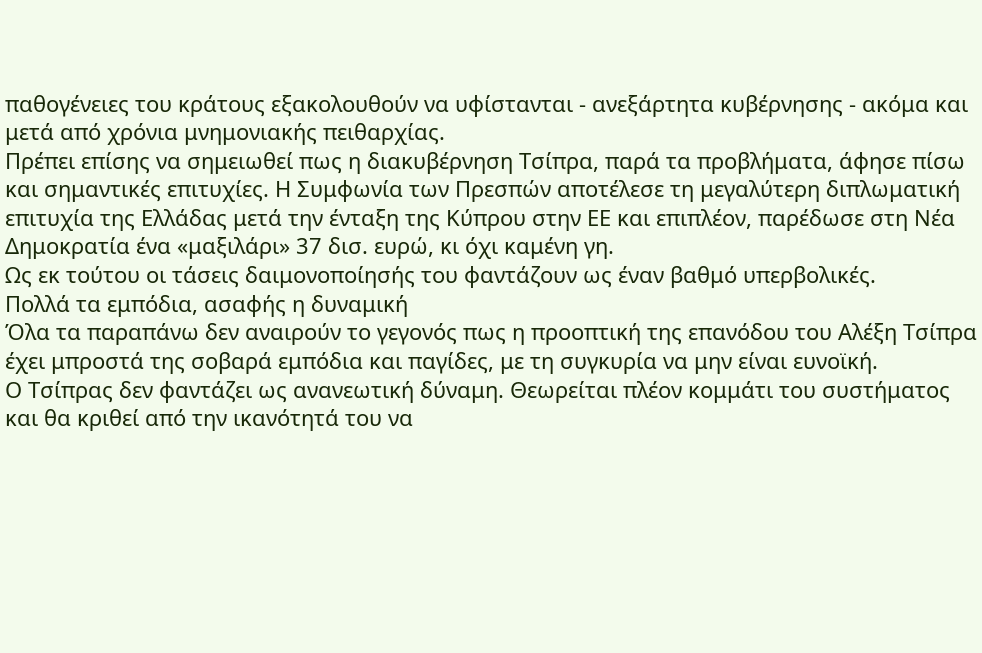παθογένειες του κράτους εξακολουθούν να υφίστανται - ανεξάρτητα κυβέρνησης - ακόμα και μετά από χρόνια μνημονιακής πειθαρχίας.
Πρέπει επίσης να σημειωθεί πως η διακυβέρνηση Τσίπρα, παρά τα προβλήματα, άφησε πίσω και σημαντικές επιτυχίες. Η Συμφωνία των Πρεσπών αποτέλεσε τη μεγαλύτερη διπλωματική επιτυχία της Ελλάδας μετά την ένταξη της Κύπρου στην ΕΕ και επιπλέον, παρέδωσε στη Νέα Δημοκρατία ένα «μαξιλάρι» 37 δισ. ευρώ, κι όχι καμένη γη.
Ως εκ τούτου οι τάσεις δαιμονοποίησής του φαντάζουν ως έναν βαθμό υπερβολικές.
Πολλά τα εμπόδια, ασαφής η δυναμική
Όλα τα παραπάνω δεν αναιρούν το γεγονός πως η προοπτική της επανόδου του Αλέξη Τσίπρα έχει μπροστά της σοβαρά εμπόδια και παγίδες, με τη συγκυρία να μην είναι ευνοϊκή.
Ο Τσίπρας δεν φαντάζει ως ανανεωτική δύναμη. Θεωρείται πλέον κομμάτι του συστήματος και θα κριθεί από την ικανότητά του να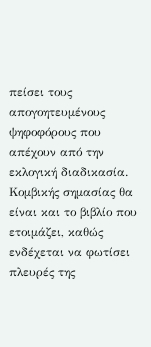πείσει τους απογοητευμένους ψηφοφόρους που απέχουν από την εκλογική διαδικασία.
Κομβικής σημασίας θα είναι και το βιβλίο που ετοιμάζει, καθώς ενδέχεται να φωτίσει πλευρές της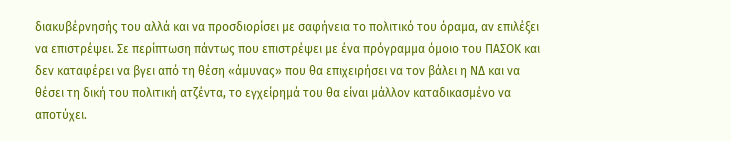διακυβέρνησής του αλλά και να προσδιορίσει με σαφήνεια το πολιτικό του όραμα, αν επιλέξει να επιστρέψει. Σε περίπτωση πάντως που επιστρέψει με ένα πρόγραμμα όμοιο του ΠΑΣΟΚ και δεν καταφέρει να βγει από τη θέση «άμυνας» που θα επιχειρήσει να τον βάλει η ΝΔ και να θέσει τη δική του πολιτική ατζέντα, το εγχείρημά του θα είναι μάλλον καταδικασμένο να αποτύχει.